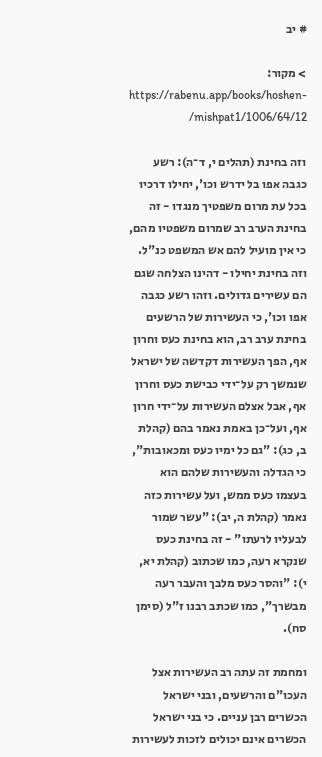# יב

> מקור: https://rabenu.app/books/hoshen-mishpat1/1006/64/12/

וזה בחינת (תהלים י, ד־ה): רשע כגבה אפו בל ידרש וכו', יחילו דרכיו בכל עת מרום משפטיך מנגדו - זה בחינת הערב רב שמרום משפטיו מהם, כי אין מועיל להם אש המשפט כנ"ל. וזה בחינת יחילו - דהינו הצלחה שגם הם עשירים גדולים. וזהו רשע כגבה אפו וכו', כי העשירות של הרשעים בחינת ערב רב, הוא בחינת כעס וחרון אף, הפך העשירות דקדשה של ישראל שנמשך רק על־ידי כבישת כעס וחרון אף, אבל אצלם העשירות על־ידי חרון אף, ועל־כן באמת נאמר בהם (קהלת ב, כג): "גם כל ימיו כעס ומכאובות", כי הגדלה והעשירות שלהם הוא בעצמו כעס ממש, ועל עשירות כזה נאמר (קהלת ה, יב): "עשר שמור לבעליו לרעתו" - זה בחינת כעס שנקרא רעה, כמו שכתוב (קהלת יא, י): "והסר כעס מלבך והעבר רעה מבשרך", כמו שכתב רבנו ז"ל (סימן סח).

ומחמת זה עתה רב העשירות אצל העכו"ם והרשעים, ובני ישראל הכשרים רבן עניים. כי בני ישראל הכשרים אינם יכולים לזכות לעשירות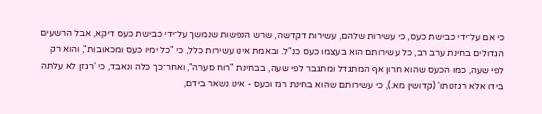כי אם על־ידי כבישת כעס, כי עשירות שלהם, עשירות דקדשה, שרש הנפשות שנמשך על־ידי כבישת כעס דיקא, אבל הרשעים הגדולים בחינת ערב רב, כל עשירותם הוא בעצמו כעס כנ"ל. ובאמת אינו עשירות כלל, כי "כל ימיו כעס ומכאובות", והוא רק לפי שעה, כמו הכעס שהוא חרון אף המתגדל ומתגבר לפי שעה, בבחינת "רוח סערה", ואחר־כך כלה ונאבד, כי 'רגזן לא עלתה בידו אלא רגזנותו' (קדושין מא.), כי עשירותם שהוא בחינת רגז וכעס - אינו נשאר בידם,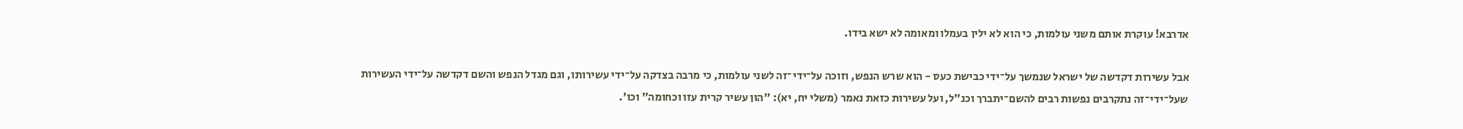אדרבא! עוקרת אותם משני עולמות, כי הוא לא ילין בעמלו ומאומה לא ישא בידו.

אבל עשירות דקדשה של ישראל שנמשך על־ידי כבישת כעס - הוא שרש הנפש, וזוכה על־ידי־זה לשני עולמות, כי מרבה בצדקה על־ידי עשירותו, וגם מגדל הנפש והשם דקדשה על־ידי העשירות שעל־ידי־זה נתקרבים נפשות רבים להשם־יתברך וכנ"ל, ועל עשירות כזאת נאמר (משלי יח, יא): "הון עשיר קרית עזו וכחומה" וכו'.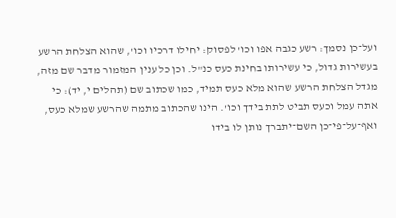ועל־כן נסמך: רשע כגבה אפו וכו' לפסוק: יחילו דרכיו וכו', שהוא הצלחת הרשע בעשירות גדול, כי עשירותו בחינת כעס כנ"ל. וכן כל ענין המזמור מדבר שם מזה, מגדל הצלחת הרשע שהוא מלא כעס תמיד, כמו שכתוב שם (תהלים י, יד): כי אתה עמל וכעס תביט לתת בידך וכו'. הינו שהכתוב מתמה שהרשע שמלא כעס, ואף־על־פי־כן השם־יתברך נותן לו בידו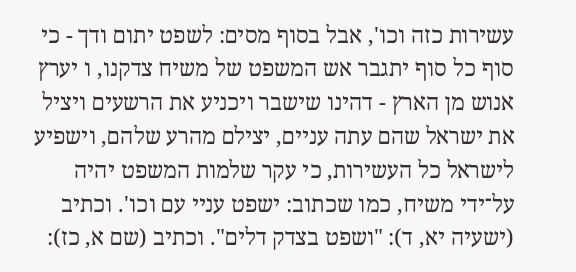עשירות כזה וכו', אבל בסוף מסים: לשפט יתום ודך - כי סוף כל סוף יתגבר אש המשפט של משיח צדקנו, ו יערץ אנוש מן הארץ - דהינו שישבר ויכניע את הרשעים ויציל את ישראל שהם עתה עניים, יצילם מהרע שלהם, וישפיע לישראל כל העשירות, כי עקר שלמות המשפט יהיה על־ידי משיח, כמו שכתוב: ישפט עניי עם וכו'. וכתיב (ישעיה יא, ד): "ושפט בצדק דלים". וכתיב (שם א, כז):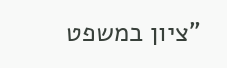"ציון במשפט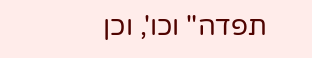תפדה" וכו', וכן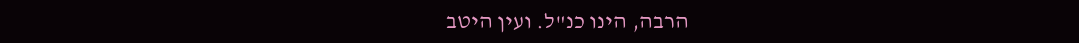הרבה, הינו כנ"ל. ועין היטב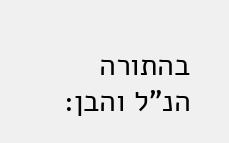בהתורה הנ"ל והבן: